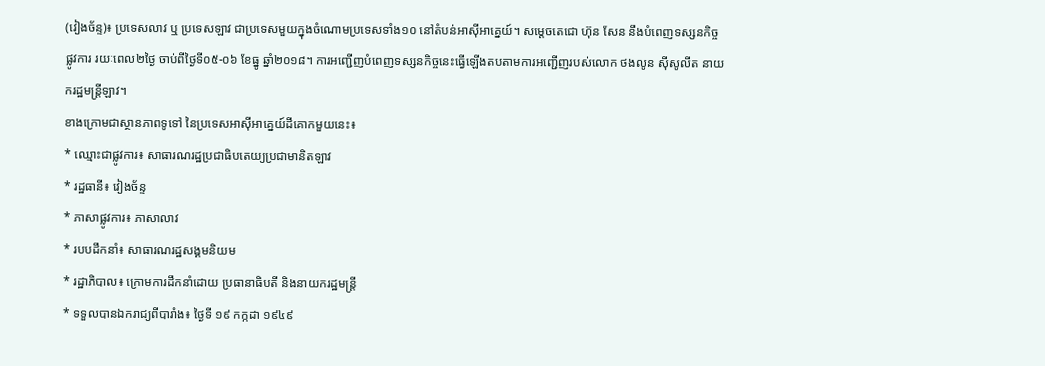(វៀងច័ន្ទ)៖ ប្រទេសលាវ ឬ ប្រទេសឡាវ ជាប្រទេសមួយក្នុងចំណោមប្រទេសទាំង១០ នៅតំបន់អាស៊ីអាគ្នេយ៍។ សម្តេចតេជោ ហ៊ុន សែន នឹងបំពេញទស្សនកិច្ចផ្លូវការ រយៈពេល២ថ្ងៃ ចាប់ពីថ្ងៃទី០៥-០៦ ខែធ្នូ ឆ្នាំ២០១៨។ ការអញ្ជើញបំពេញទស្សនកិច្ចនេះធ្វើឡើងតបតាមការអញ្ជើញរបស់លោក ថងលូន ស៊ីសូលីត នាយករដ្ឋមន្រ្តីឡាវ។
ខាងក្រោមជាស្ថានភាពទូទៅ នៃប្រទេសអាស៊ីអាគ្នេយ៍ដីគោកមួយនេះ៖
* ឈ្មោះជាផ្លូវការ៖ សាធារណរដ្ឋប្រជាធិបតេយ្យប្រជាមានិតឡាវ
* រដ្ឋធានី៖ វៀងច័ន្ទ
* ភាសាផ្លូវការ៖ ភាសាលាវ
* របបដឹកនាំ៖ សាធារណរដ្ឋសង្គមនិយម
* រដ្ឋាភិបាល៖ ក្រោមការដឹកនាំដោយ ប្រធានាធិបតី និងនាយករដ្ឋមន្ត្រី
* ទទួលបានឯករាជ្យពីបារាំង៖ ថ្ងៃទី ១៩ កក្កដា ១៩៤៩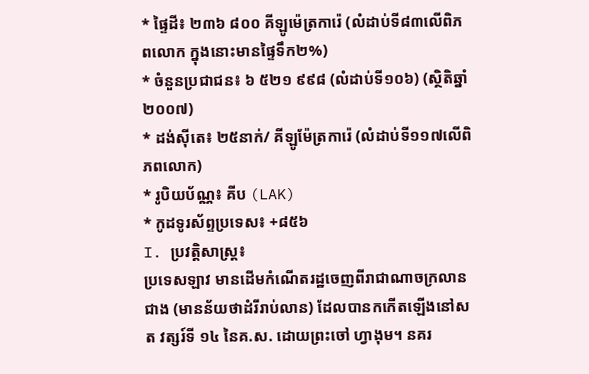* ផ្ទៃដី៖ ២៣៦ ៨០០ គីឡូម៉េត្រការ៉េ (លំដាប់ទី៨៣លើពិភពលោក ក្នុងនោះមានផ្ទៃទឹក២%)
* ចំនួនប្រជាជន៖ ៦ ៥២១ ៩៩៨ (លំដាប់ទី១០៦) (ស្ថិតិឆ្នាំ២០០៧)
* ដង់ស៊ីតេ៖ ២៥នាក់/ គីឡូម៉ែត្រការ៉េ (លំដាប់ទី១១៧លើពិភពលោក)
* រូបិយប័ណ្ណ៖ គីប (LAK)
* កូដទូរស័ព្ទប្រទេស៖ +៨៥៦
I. ប្រវត្តិសាស្ត្រ៖
ប្រទេសឡាវ មានដើមកំណើតរដ្ឋចេញពីរាជាណាចក្រលានជាង (មានន័យថាដំរីរាប់លាន) ដែលបានកកើតឡើងនៅសត វត្សរ៍ទី ១៤ នៃគ.ស. ដោយព្រះចៅ ហ្វាងុម។ នគរ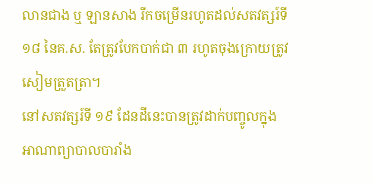លានជាង ឬ ឡានសាង រីកចម្រើនរហូតដល់សតវត្សរ៍ទី១៨ នៃគ.ស. តែត្រូវបែកបាក់ជា ៣ រហូតចុងក្រោយត្រូវសៀមត្រួតត្រា។
នៅសតវត្សរ៍ទី ១៩ ដែនដីនេះបានត្រូវដាក់បញ្ចូលក្នុងអាណាព្យាបាលបារាំង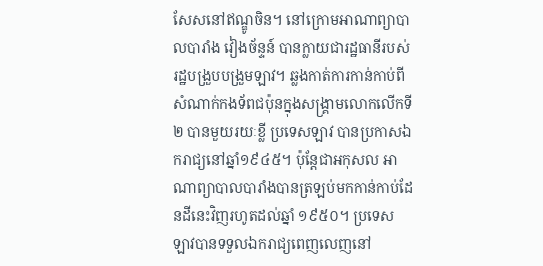សែសនៅឥណ្ឌូចិន។ នៅក្រោមអាណាព្យាបាលបារាំង វៀងច័ន្ទន៍ បានក្លាយជារដ្ឋធានីរបស់រដ្ឋបង្រួបបង្រួមឡាវ។ ឆ្លងកាត់ការកាន់កាប់ពីសំណាក់កងទ័ពជប៉ុនក្នុងសង្គ្រាមលោកលើកទី២ បានមួយរយៈខ្លី ប្រទេសឡាវ បានប្រកាសឯករាជ្យនៅឆ្នាំ១៩៤៥។ ប៉ុន្តែជាអកុសល អាណាព្យាបាលបារាំងបានត្រឡប់មកកាន់កាប់ដែនដីនេះវិញរហូតដល់ឆ្នាំ ១៩៥០។ ប្រទេស ឡាវបានទទួលឯករាជ្យពេញលេញនៅ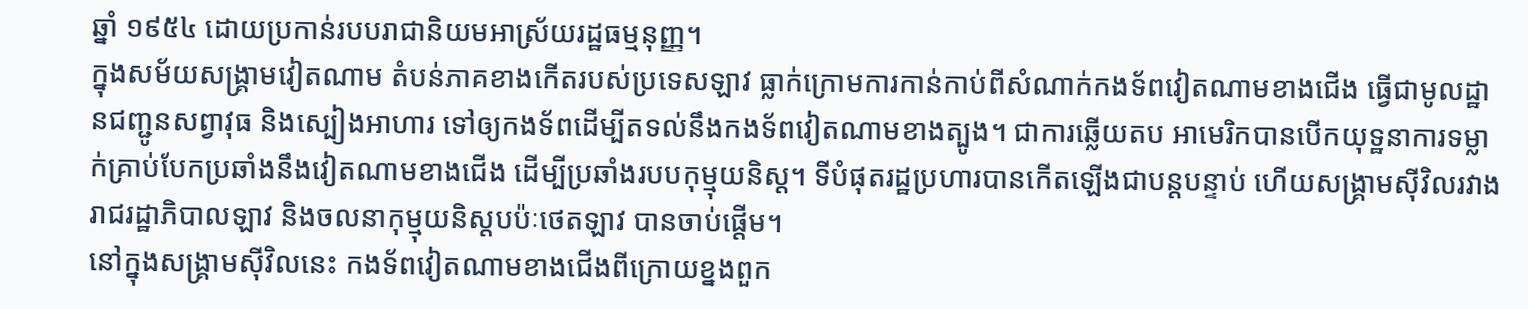ឆ្នាំ ១៩៥៤ ដោយប្រកាន់របបរាជានិយមអាស្រ័យរដ្ឋធម្មនុញ្ញ។
ក្នុងសម័យសង្គ្រាមវៀតណាម តំបន់ភាគខាងកើតរបស់ប្រទេសឡាវ ធ្លាក់ក្រោមការកាន់កាប់ពីសំណាក់កងទ័ពវៀតណាមខាងជើង ធ្វើជាមូលដ្ឋានជញ្ជូនសព្វាវុធ និងស្បៀងអាហារ ទៅឲ្យកងទ័ពដើម្បីតទល់នឹងកងទ័ពវៀតណាមខាងត្បូង។ ជាការឆ្លើយតប អាមេរិកបានបើកយុទ្ឋនាការទម្លាក់គ្រាប់បែកប្រឆាំងនឹងវៀតណាមខាងជើង ដើម្បីប្រឆាំងរបបកុម្មុយនិស្ត។ ទីបំផុតរដ្ឋប្រហារបានកើតឡើងជាបន្តបន្ទាប់ ហើយសង្គ្រាមស៊ីវិលរវាងរាជរដ្ឋាភិបាលឡាវ និងចលនាកុម្មុយនិស្តបប៉ៈថេតឡាវ បានចាប់ផ្ដើម។
នៅក្នុងសង្គ្រាមស៊ីវិលនេះ កងទ័ពវៀតណាមខាងជើងពីក្រោយខ្នងពួក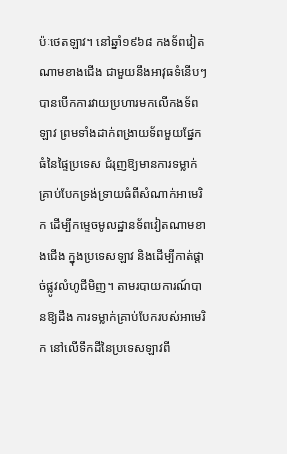ប៉ៈថេតឡាវ។ នៅឆ្នាំ១៩៦៨ កងទ័ពវៀតណាមខាងជើង ជាមួយនឹងអាវុធទំនើបៗ បានបើកការវាយប្រហារមកលើកងទ័ពឡាវ ព្រមទាំងដាក់ពង្រាយទ័ពមួយផ្នែកធំនៃផ្ទៃប្រទេស ជំរុញឱ្យមានការទម្លាក់គ្រាប់បែកទ្រង់ទ្រាយធំពីសំណាក់អាមេរិក ដើម្បីកម្ទេចមូលដ្ឋានទ័ពវៀតណាមខាងជើង ក្នុងប្រទេសឡាវ និងដើម្បីកាត់ផ្ដាច់ផ្លូវលំហូជីមិញ។ តាមរបាយការណ៍បានឱ្យដឹង ការទម្លាក់គ្រាប់បែករបស់អាមេរិក នៅលើទឹកដីនៃប្រទេសឡាវពី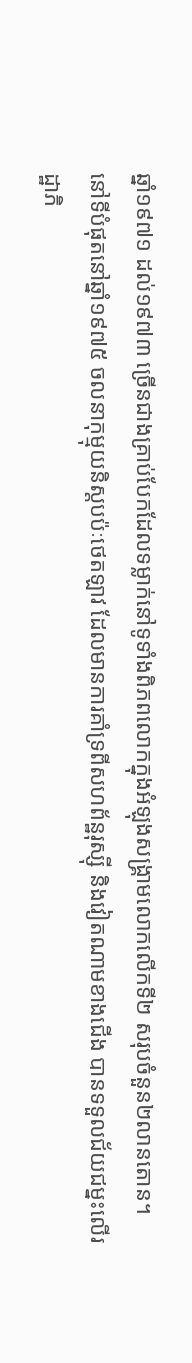ឆ្នាំ១៩៧១ ដល់១៩៧៣ ច្រើនជាងគ្រាប់បែកដែលទម្លាក់នៅទូទាំងពិភពលោកក្នុងអំឡុងសង្គ្រាមលោកលើកទី២ សរុបចំនួន២លានតោន។
នៅទីបំផុតនៅឆ្នាំ១៩៧៥ ចលនាកុម្មុយនិស្តបប៉ៈថេតឡាវ ដែលមានការគាំទ្រពីសហព័ន្ឋរុស្ស៊ី និងវៀតណាមខាងជើង បានទទួលជ័យជម្នះលើរដ្ឋាភិ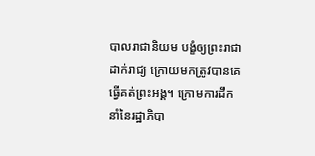បាលរាជានិយម បង្ខំឲ្យព្រះរាជាដាក់រាជ្យ ក្រោយមកត្រូវបានគេធ្វើគត់ព្រះអង្គ។ ក្រោមការដឹកនាំនៃរដ្ឋាភិបា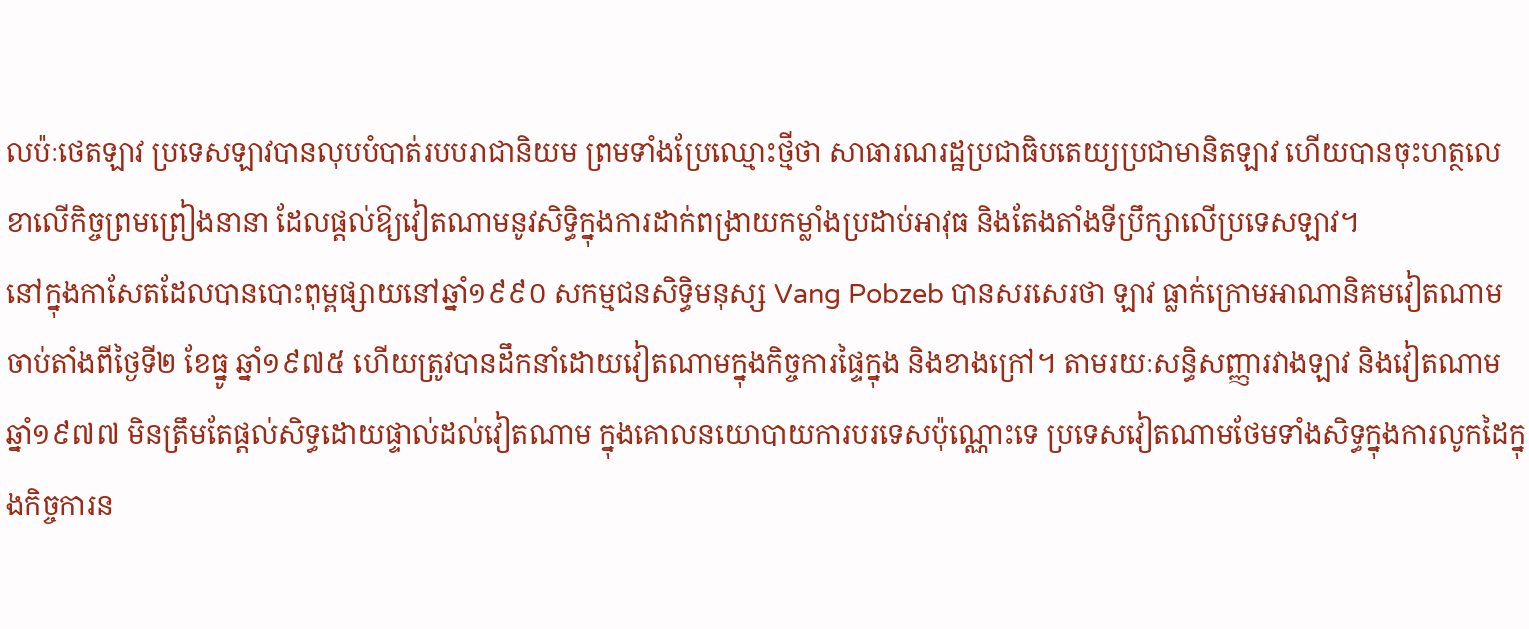លប៉ៈថេតឡាវ ប្រទេសឡាវបានលុបបំបាត់របបរាជានិយម ព្រមទាំងប្រែឈ្មោះថ្មីថា សាធារណរដ្ឋប្រជាធិបតេយ្យប្រជាមានិតឡាវ ហើយបានចុះហត្ថលេខាលើកិច្ចព្រមព្រៀងនានា ដែលផ្តល់ឱ្យវៀតណាមនូវសិទ្ធិក្នុងការដាក់ពង្រាយកម្លាំងប្រដាប់អាវុធ និងតែងតាំងទីប្រឹក្សាលើប្រទេសឡាវ។
នៅក្នុងកាសែតដែលបានបោះពុម្ពផ្សាយនៅឆ្នាំ១៩៩០ សកម្មជនសិទ្ធិមនុស្ស Vang Pobzeb បានសរសេរថា ឡាវ ធ្លាក់ក្រោមអាណានិគមវៀតណាម ចាប់តាំងពីថ្ងៃទី២ ខែធ្នូ ឆ្នាំ១៩៧៥ ហើយត្រូវបានដឹកនាំដោយវៀតណាមក្នុងកិច្ចការផ្ទៃក្នុង និងខាងក្រៅ។ តាមរយៈសន្ធិសញ្ញារវាងឡាវ និងវៀតណាម ឆ្នាំ១៩៧៧ មិនត្រឹមតែផ្តល់សិទ្ធដោយផ្ទាល់ដល់វៀតណាម ក្នុងគោលនយោបាយការបរទេសប៉ុណ្ណោះទេ ប្រទេសវៀតណាមថែមទាំងសិទ្ធក្នុងការលូកដៃក្នុងកិច្ចការន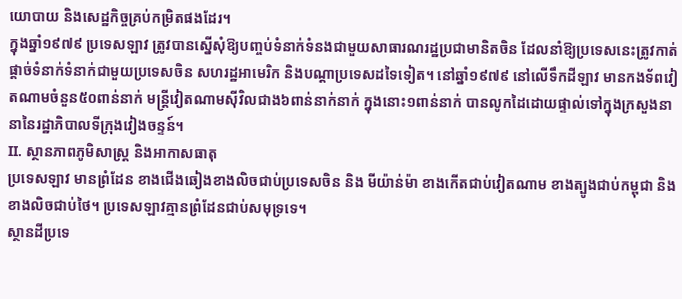យោបាយ និងសេដ្ឋកិច្ចគ្រប់កម្រិតផងដែរ។
ក្នុងឆ្នាំ១៩៧៩ ប្រទេសឡាវ ត្រូវបានស្នើសុំឱ្យបញ្ចប់ទំនាក់ទំនងជាមួយសាធារណរដ្ឋប្រជាមានិតចិន ដែលនាំឱ្យប្រទេសនេះត្រូវកាត់ផ្តាច់ទំនាក់ទំនាក់ជាមួយប្រទេសចិន សហរដ្ឋអាមេរិក និងបណ្តាប្រទេសដទៃទៀត។ នៅឆ្នាំ១៩៧៩ នៅលើទឹកដីឡាវ មានកងទ័ពវៀតណាមចំនួន៥០ពាន់នាក់ មន្ត្រីវៀតណាមស៊ីវិលជាង៦ពាន់នាក់នាក់ ក្នុងនោះ១ពាន់នាក់ បានលូកដៃដោយផ្ទាល់ទៅក្នុងក្រសួងនានានៃរដ្ឋាភិបាលទីក្រុងវៀងចន្ទន៍។
II. ស្ថានភាពភូមិសាស្ត្រ និងអាកាសធាតុ
ប្រទេសឡាវ មានព្រំដែន ខាងជើងឆៀងខាងលិចជាប់ប្រទេសចិន និង មីយ៉ាន់ម៉ា ខាងកើតជាប់វៀតណាម ខាងត្បូងជាប់កម្ពុជា និងខាងលិចជាប់ថៃ។ ប្រទេសឡាវគ្មានព្រំដែនជាប់សមុទ្រទេ។
ស្ថានដីប្រទេ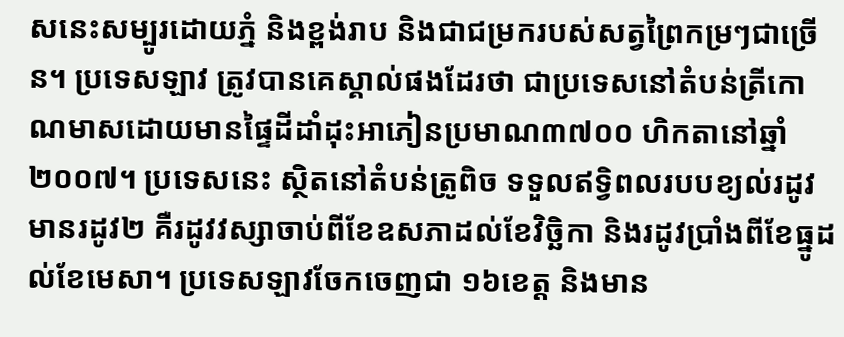សនេះសម្បូរដោយភ្នំ និងខ្ពង់រាប និងជាជម្រករបស់សត្វព្រៃកម្រៗជាច្រើន។ ប្រទេសឡាវ ត្រូវបានគេស្គាល់ផងដែរថា ជាប្រទេសនៅតំបន់ត្រីកោណមាសដោយមានផ្ទៃដីដាំដុះអាភៀនប្រមាណ៣៧០០ ហិកតានៅឆ្នាំ២០០៧។ ប្រទេសនេះ ស្ថិតនៅតំបន់ត្រូពិច ទទួលឥទ្វិពលរបបខ្យល់រដូវ មានរដូវ២ គឺរដូវវស្សាចាប់ពីខែឧសភាដល់ខែវិច្ឆិកា និងរដូវប្រាំងពីខែធ្នូដល់ខែមេសា។ ប្រទេសឡាវចែកចេញជា ១៦ខេត្ត និងមាន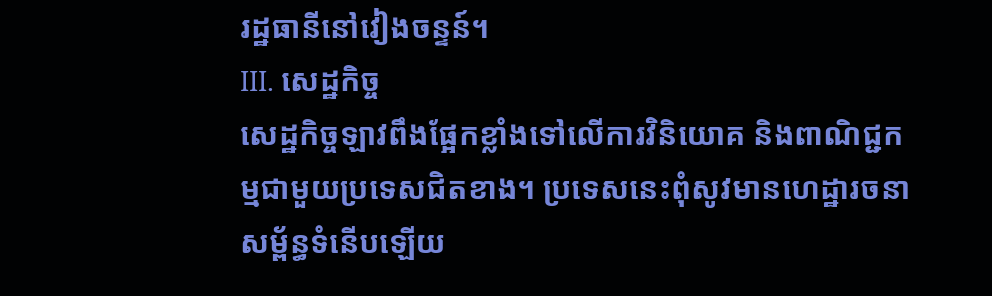រដ្ឋធានីនៅវៀងចន្ទន៍។
III. សេដ្ឋកិច្ច
សេដ្ឋកិច្ចឡាវពឹងផ្អែកខ្លាំងទៅលើការវិនិយោគ និងពាណិជ្ជកម្មជាមួយប្រទេសជិតខាង។ ប្រទេសនេះពុំសូវមានហេដ្ឋារចនាសម្ព័ន្ធទំនើបឡើយ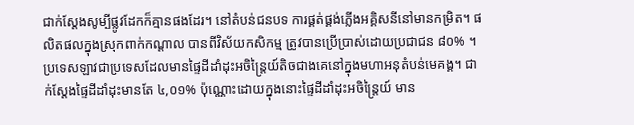ជាក់ស្តែងសូម្បីផ្លូវដែកក៏គ្មានផងដែរ។ នៅតំបន់ជនបទ ការផ្គត់ផ្គង់ភ្លើងអគ្គិសនីនៅមានកម្រិត។ ផលិតផលក្នុងស្រុកពាក់កណ្ដាល បានពីវិស័យកសិកម្ម ត្រូវបានប្រើប្រាស់ដោយប្រជាជន ៨០% ។ ប្រទេសឡាវជាប្រទេសដែលមានផ្ទៃដីដាំដុះអចិន្ត្រៃយ៍តិចជាងគេនៅក្នុងមហាអនុតំបន់មេគង្គ។ ជាក់ស្តែងផ្ទៃដីដាំដុះមានតែ ៤,០១% ប៉ុណ្ណោះដោយក្នុងនោះផ្ទៃដីដាំដុះអចិន្ត្រៃយ៍ មាន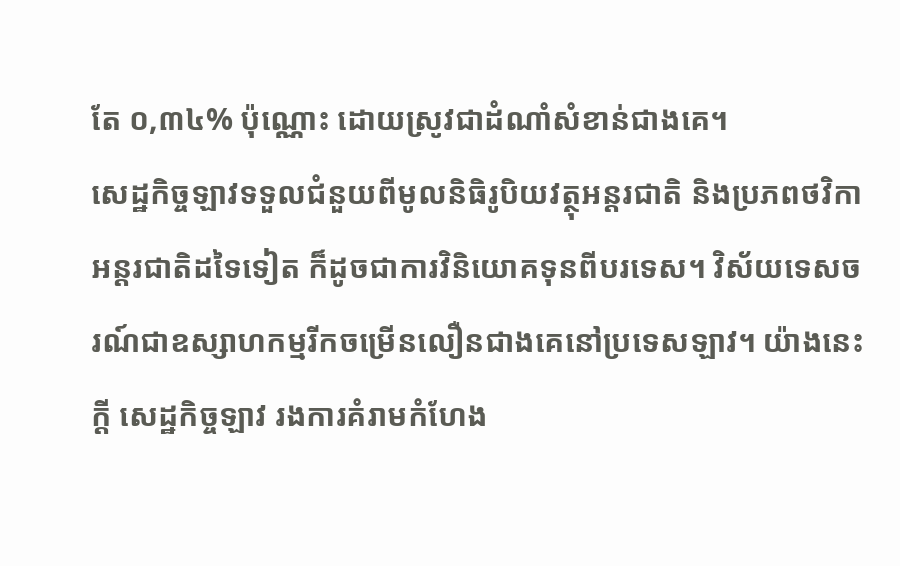តែ ០,៣៤% ប៉ុណ្ណោះ ដោយស្រូវជាដំណាំសំខាន់ជាងគេ។
សេដ្ឋកិច្ចឡាវទទួលជំនួយពីមូលនិធិរូបិយវត្ថុអន្តរជាតិ និងប្រភពថវិកាអន្តរជាតិដទៃទៀត ក៏ដូចជាការវិនិយោគទុនពីបរទេស។ វិស័យទេសចរណ៍ជាឧស្សាហកម្មរីកចម្រើនលឿនជាងគេនៅប្រទេសឡាវ។ យ៉ាងនេះក្តី សេដ្ឋកិច្ចឡាវ រងការគំរាមកំហែង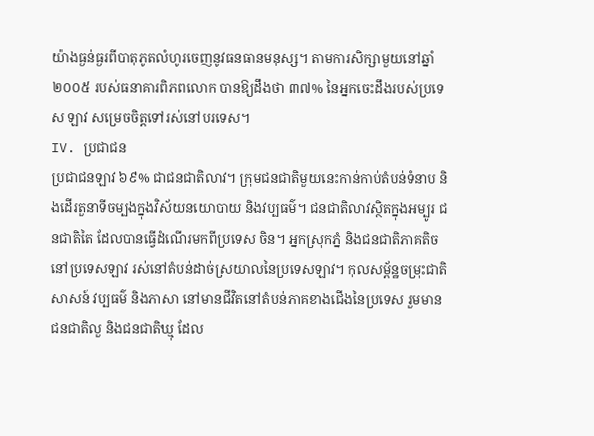យ៉ាងធ្ងន់ធ្ងរពីបាតុភូតលំហូរចេញនូវធនធានមនុស្ស។ តាមការសិក្សាមួយនៅឆ្នាំ ២០០៥ របស់ធនាគារពិភពលោក បានឱ្យដឹងថា ៣៧% នៃអ្នកចេះដឹងរបស់ប្រទេស ឡាវ សម្រេចចិត្តទៅរស់នៅបរទេស។
IV. ប្រជាជន
ប្រជាជនឡាវ ៦៩% ជាជនជាតិលាវ។ ក្រុមជនជាតិមួយនេះកាន់កាប់តំបន់ទំនាប និងដើរតួនាទីចម្បងក្នុងវិស័យនយោបាយ និងវប្បធម៌។ ជនជាតិលាវស្ថិតក្នុងអម្បូរ ជនជាតិតៃ ដែលបានធ្វើដំណើរមកពីប្រទេស ចិន។ អ្នកស្រុកភ្នំ និងជនជាតិភាគតិចនៅប្រទេសឡាវ រស់នៅតំបន់ដាច់ស្រយាលនៃប្រទេសឡាវ។ កុលសម្ព័ន្ឋចម្រុះជាតិសាសន៍ វប្បធម៌ និងភាសា នៅមានជីវិតនៅតំបន់ភាគខាងជើងនៃប្រទេស រួមមានជនជាតិលួ និងជនជាតិឃ្មុ ដែល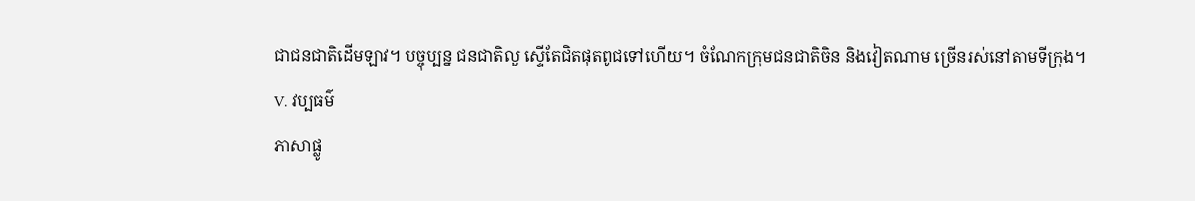ជាជនជាតិដើមឡាវ។ បច្ចុប្បន្ន ជនជាតិលួ ស្ទើតែជិតផុតពូជទៅហើយ។ ចំណែកក្រុមជនជាតិចិន និងវៀតណាម ច្រើនរស់នៅតាមទីក្រុង។
V. វប្បធម៌
ភាសាផ្លូ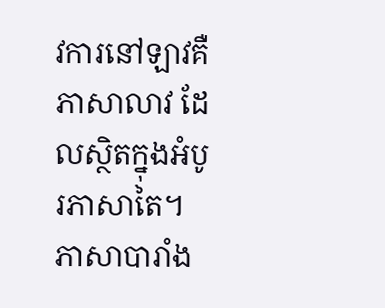វការនៅឡាវគឺភាសាលាវ ដែលស្ថិតក្នុងអំបូរភាសាតៃ។ ភាសាបារាំង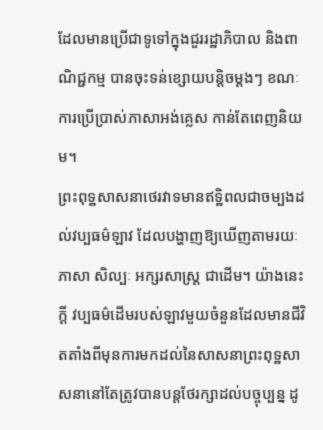ដែលមានប្រើជាទូទៅក្នុងជួររដ្ឋាភិបាល និងពាណិជ្ជកម្ម បានចុះទន់ខ្សោយបន្ដិចម្ដងៗ ខណៈការប្រើប្រាស់ភាសាអង់គ្លេស កាន់តែពេញនិយម។
ព្រះពុទ្ឋសាសនាថេរវាទមានឥទ្ឋិពលជាចម្បងដល់វប្បធម៌ឡាវ ដែលបង្ហាញឱ្យឃើញតាមរយៈភាសា សិល្បៈ អក្សរសាស្ត្រ ជាដើម។ យ៉ាងនេះក្ដី វប្បធម៌ដើមរបស់ឡាវមួយចំនួនដែលមានជីវិតតាំងពីមុនការមកដល់នៃសាសនាព្រះពុទ្ឋសាសនានៅតែត្រូវបានបន្តថែរក្សាដល់បច្ចុប្បន្ន ដូ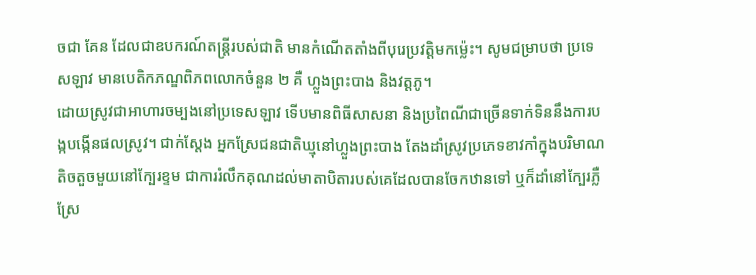ចជា គែន ដែលជាឧបករណ៍តន្ត្រីរបស់ជាតិ មានកំណើតតាំងពីបុរេប្រវត្តិមកម៉្លេះ។ សូមជម្រាបថា ប្រទេសឡាវ មានបេតិកភណ្ឌពិភពលោកចំនួន ២ គឺ ហ្លួងព្រះបាង និងវត្តភូ។
ដោយស្រូវជាអាហារចម្បងនៅប្រទេសឡាវ ទើបមានពិធីសាសនា និងប្រពៃណីជាច្រើនទាក់ទិននឹងការបង្កបង្កើនផលស្រូវ។ ជាក់ស្តែង អ្នកស្រែជនជាតិឃ្មុនៅហ្លួងព្រះបាង តែងដាំស្រូវប្រភេទខាវកាំក្នុងបរិមាណតិចតួចមួយនៅក្បែរខ្ទម ជាការរំលឹកគុណដល់មាតាបិតារបស់គេដែលបានចែកឋានទៅ ឬក៏ដាំនៅក្បែរភ្លឺស្រែ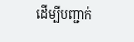ដើម្បីបញ្ជាក់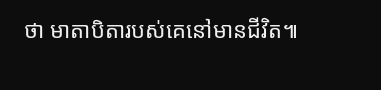ថា មាតាបិតារបស់គេនៅមានជីវិត៕